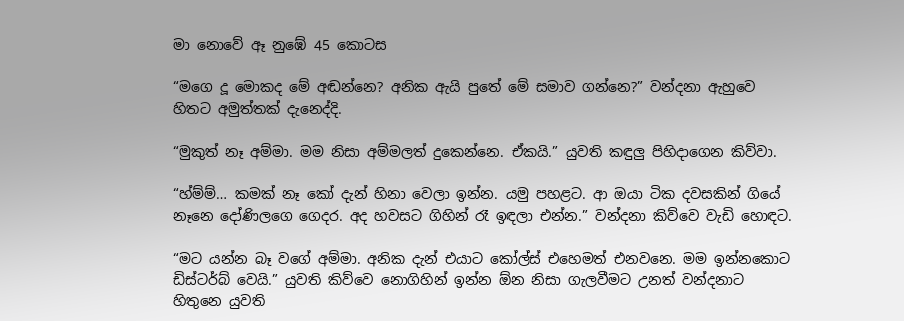මා නොවේ ඈ නුඹේ 45 කොටස

“මගෙ දූ මොකද මේ අඬන්නෙ? අනික ඇයි පුතේ මේ සමාව ගන්නෙ?” වන්දනා ඇහුවෙ හිතට අමුත්තක් දැනෙද්දි.

“මුකුත් නෑ අම්මා. මම නිසා අම්මලත් දුකෙන්නෙ. ඒකයි.” යුවති කඳුලු පිහිදාගෙන කිව්වා.

“හ්ම්ම්… කමක් නෑ කෝ දැන් හිනා වෙලා ඉන්න. යමු පහළට. ආ ඔයා ටික දවසකින් ගියේ නෑනෙ දෝණිලගෙ ගෙදර. අද හවසට ගිහින් රෑ ඉඳලා එන්න.” වන්දනා කිව්වෙ වැඩි හොඳට.

“මට යන්න බෑ වගේ අම්මා. අනික දැන් එයාට කෝල්ස් එහෙමත් එනවනෙ. මම ඉන්නකොට ඩිස්ටර්බ් වෙයි.” යුවති කිව්වෙ නොගිහින් ඉන්න ඕන නිසා ගැලවීමට උනත් වන්දනාට හිතුනෙ යුවති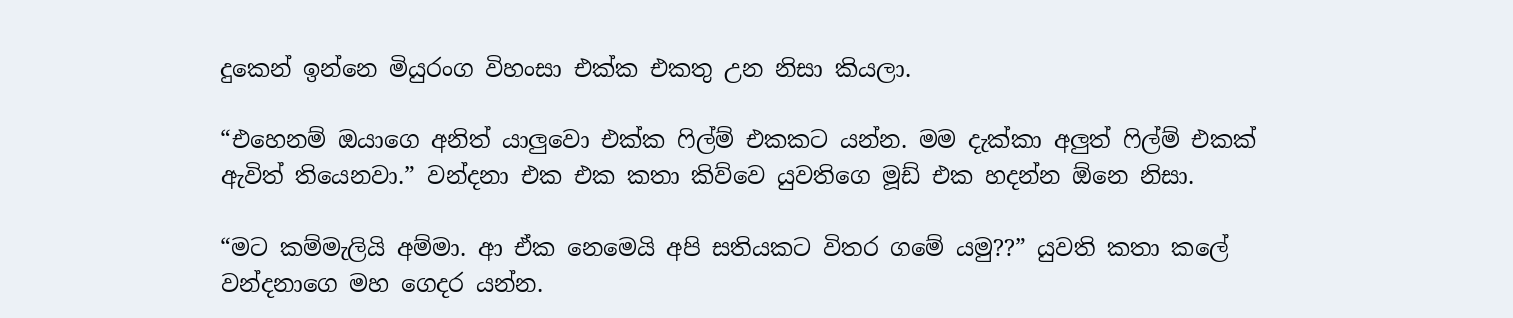දුකෙන් ඉන්නෙ මියුරංග විහංසා එක්ක එකතු උන නිසා කියලා.

“එහෙනම් ඔයාගෙ අනිත් යාලුවො එක්ක ෆිල්ම් එකකට යන්න. මම දැක්කා අලුත් ෆිල්ම් එකක් ඇවිත් තියෙනවා.” වන්දනා එක එක කතා කිව්වෙ යුවතිගෙ මූඩ් එක හදන්න ඕනෙ නිසා.

“මට කම්මැලියි අම්මා. ආ ඒක නෙමෙයි අපි සතියකට විතර ගමේ යමු??” යුවති කතා කලේ වන්දනාගෙ මහ ගෙදර යන්න.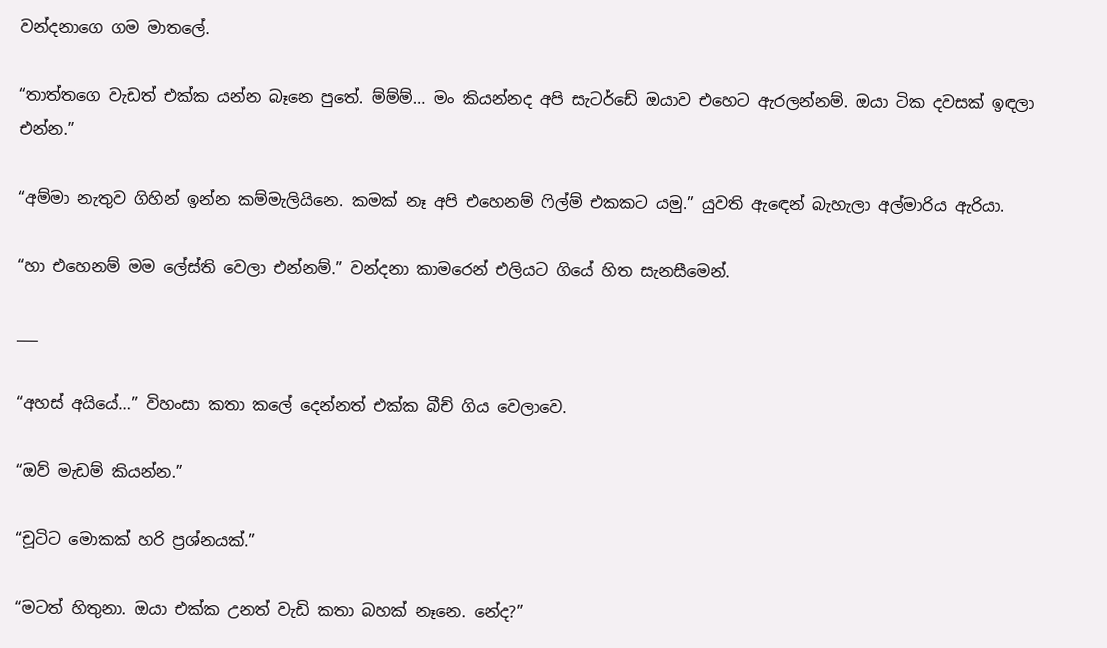වන්දනාගෙ ගම මාතලේ.

“තාත්තගෙ වැඩත් එක්ක යන්න බෑනෙ පුතේ. ම්ම්ම්… මං කියන්නද අපි සැටර්ඩේ ඔයාව එහෙට ඇරලන්නම්. ඔයා ටික දවසක් ඉඳලා එන්න.”

“අම්මා නැතුව ගිහින් ඉන්න කම්මැලියිනෙ. කමක් නෑ අපි එහෙනම් ෆිල්ම් එකකට යමු.” යුවති ඇඳෙන් බැහැලා අල්මාරිය ඇරියා.

“හා එහෙනම් මම ලේස්ති වෙලා එන්නම්.” වන්දනා කාමරෙන් එලියට ගියේ හිත සැනසීමෙන්.

___

“අහස් අයියේ…” විහංසා කතා කලේ දෙන්නත් එක්ක බීච් ගිය වෙලාවෙ.

“ඔව් මැඩම් කියන්න.”

“චූටිට මොකක් හරි ප්‍රශ්නයක්.”

“මටත් හිතුනා. ඔයා එක්ක උනත් වැඩි කතා බහක් නෑනෙ. නේද?”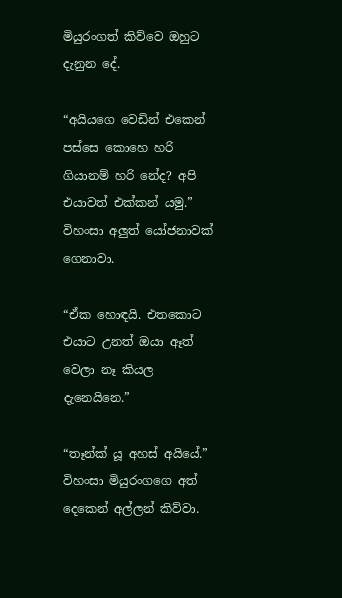මියුරංගත් කිව්වෙ ඔහුට දැනුන දේ.

“අයියගෙ වෙඩින් එකෙන් පස්සෙ කොහෙ හරි ගියානම් හරි නේද? අපි එයාවත් එක්කන් යමු.” විහංසා අලුත් යෝජනාවක් ගෙනාවා.

“ඒක හොඳයි. එතකොට එයාට උනත් ඔයා ඈත් වෙලා නෑ කියල දැනෙයිනෙ.”

“තෑන්ක් යූ අහස් අයියේ.” විහංසා මියුරංගගෙ අත් දෙකෙන් අල්ලන් කිව්වා.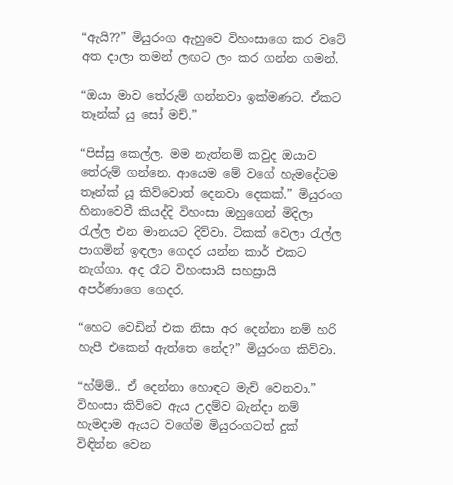“ඇයි??” මියුරංග ඇහුවෙ විහංසාගෙ කර වටේ අත දාලා තමන් ලඟට ලං කර ගන්න ගමන්.

“ඔයා මාව තේරුම් ගන්නවා ඉක්මණට. ඒකට තෑන්ක් යු සෝ මච්.”

“පිස්සු කෙල්ල. මම නැත්නම් කවුද ඔයාව තේරුම් ගන්නෙ. ආයෙම මේ වගේ හැමදේටම තෑන්ක් යූ කිව්වොත් දෙනවා දෙකක්.” මියුරංග හිනාවෙවී කියද්දි විහංසා ඔහුගෙන් මිදිලා රැල්ල එන මානයට දිව්වා. ටිකක් වෙලා රැල්ල පාගමින් ඉඳලා ගෙදර යන්න කාර් එකට නැග්ගා. අද රෑට විහංසායි සහස්‍රායි අපර්ණාගෙ ගෙදර.

“හෙට වෙඩින් එක නිසා අර දෙන්නා නම් හරි හැපී එකෙන් ඇත්තෙ නේද?” මියුරංග කිව්වා.

“හ්ම්ම්.. ඒ දෙන්නා හොඳට මැච් වෙනවා.” විහංසා කිව්වෙ ඇය උදම්ව බැන්දා නම් හැමදාම ඇයට වගේම මියුරංගටත් දුක් විඳින්න වෙන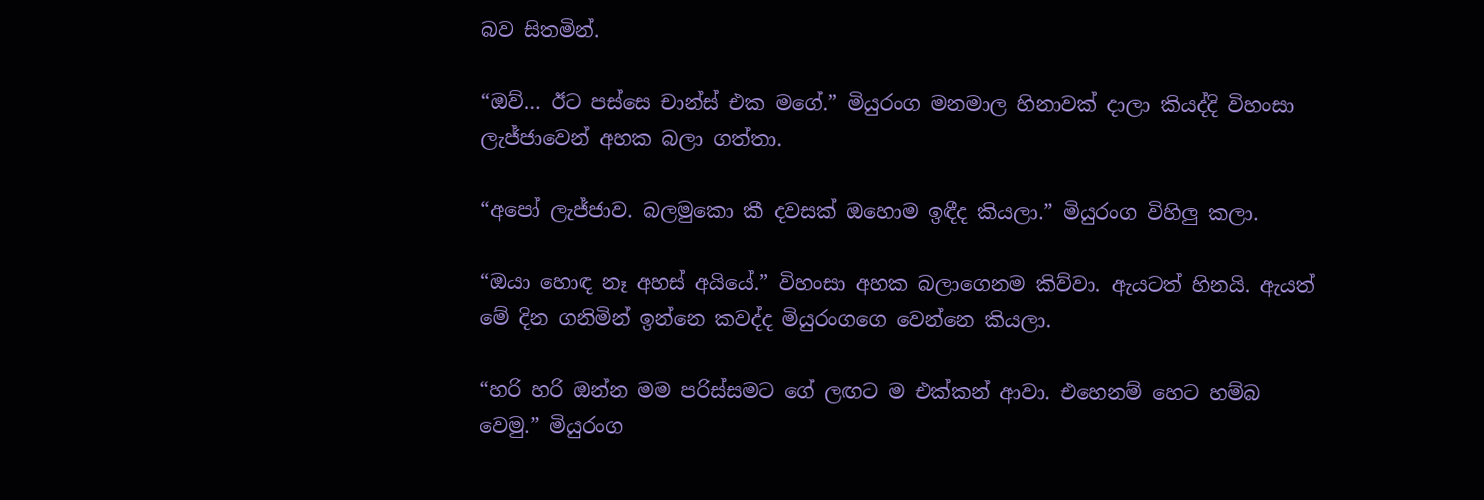බව සිතමින්.

“ඔව්… ඊට පස්සෙ චාන්ස් එක මගේ.” මියුරංග මනමාල හිනාවක් දාලා කියද්දි විහංසා ලැජ්ජාවෙන් අහක බලා ගත්තා.

“අපෝ ලැජ්ජාව. බලමුකො කී දවසක් ඔහොම ඉඳීද කියලා.” මියුරංග විහිලු කලා.

“ඔයා හොඳ නෑ අහස් අයියේ.” විහංසා අහක බලාගෙනම කිව්වා. ඇයටත් හිනයි. ඇයත් මේ දින ගනිමින් ඉන්නෙ කවද්ද මියුරංගගෙ වෙන්නෙ කියලා.

“හරි හරි ඔන්න මම පරිස්සමට ගේ ලඟට ම එක්කන් ආවා. එහෙනම් හෙට හම්බ වෙමු.” මියුරංග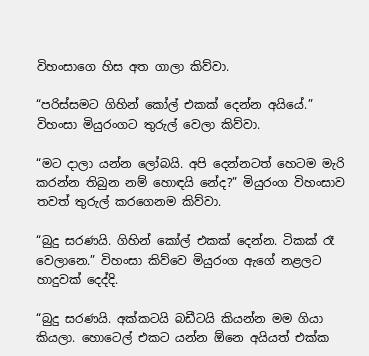විහංසාගෙ හිස අත ගාලා කිව්වා.

“පරිස්සමට ගිහින් කෝල් එකක් දෙන්න අයියේ.” විහංසා මියුරංගට තුරුල් වෙලා කිව්වා.

“මට දාලා යන්න ලෝබයි. අපි දෙන්නටත් හෙටම මැරි කරන්න තිබුන නම් හොඳයි නේද?” මියුරංග විහංසාව තවත් තුරුල් කරගෙනම කිව්වා.

“බුදු සරණයි. ගිහින් කෝල් එකක් දෙන්න. ටිකක් රෑ වෙලානෙ.” විහංසා කිව්වෙ මියුරංග ඇගේ නළලට හාදුවක් දෙද්දි.

“බුදු සරණයි. අක්කටයි බඩීටයි කියන්න මම ගියා කියලා. හොටෙල් එකට යන්න ඕනෙ අයියත් එක්ක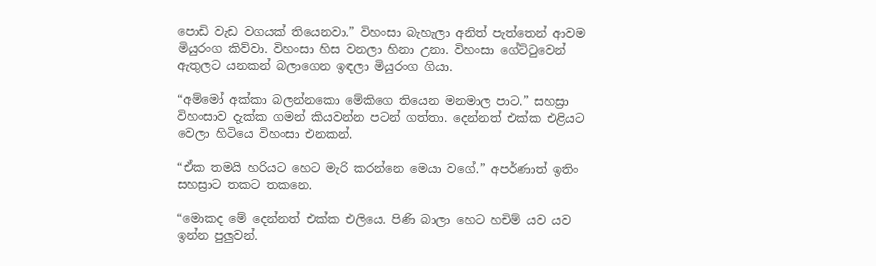පොඩි වැඩ වගයක් තියෙනවා.” විහංසා බැහැලා අනිත් පැත්තෙන් ආවම මියුරංග කිව්වා. විහංසා හිස වනලා හිනා උනා. විහංසා ගේට්ටුවෙන් ඇතුලට යනකන් බලාගෙන ඉඳලා මියුරංග ගියා.

“අම්මෝ අක්කා බලන්නකො මේකිගෙ තියෙන මනමාල පාට.” සහස්‍රා විහංසාව දැක්ක ගමන් කියවන්න පටන් ගත්තා. දෙන්නත් එක්ක එළියට වෙලා හිටියෙ විහංසා එනකන්.

“ඒක තමයි හරියට හෙට මැරි කරන්නෙ මෙයා වගේ.” අපර්ණාත් ඉතිං සහස්‍රාට තකට තකනෙ.

“මොකද මේ දෙන්නත් එක්ක එලියෙ. පිණි බාලා හෙට හචිම් යව යව ඉන්න පුලුවන්.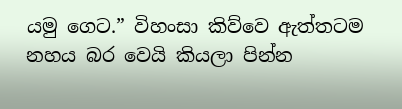යමු ගෙට.” විහංසා කිව්වෙ ඇත්තටම නහය බර වෙයි කියලා පින්න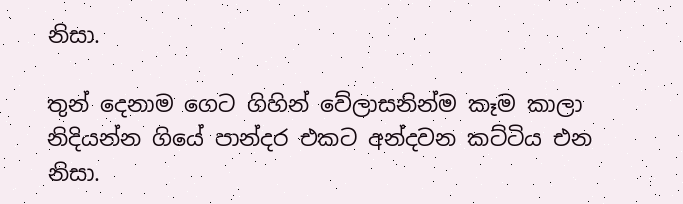නිසා.

තුන් දෙනාම ගෙට ගිහින් වේලාසනින්ම කෑම කාලා නිදියන්න ගියේ පාන්දර එකට අන්දවන කට්ටිය එන නිසා.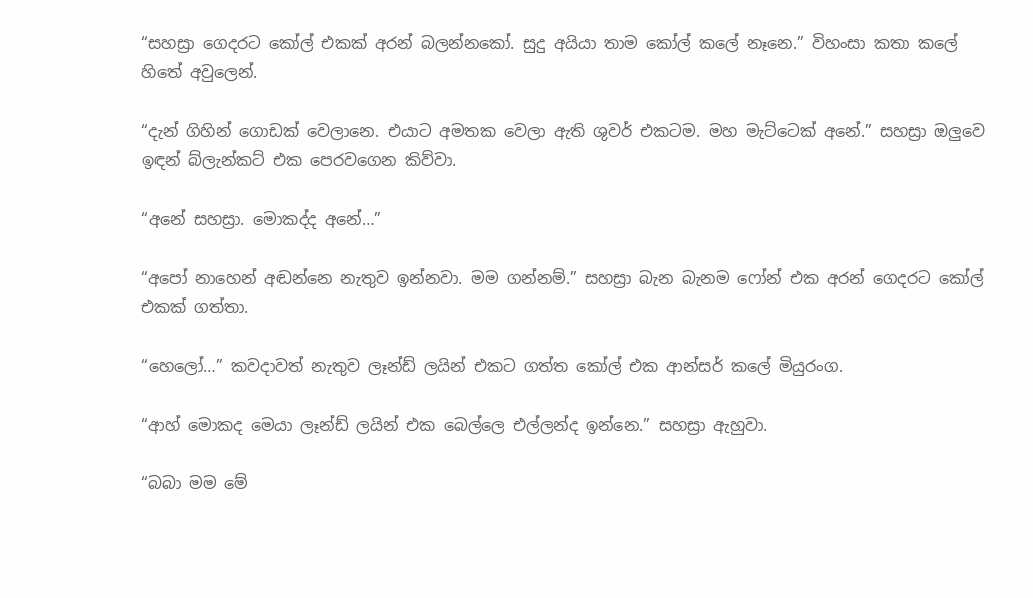“සහස්‍රා ගෙදරට කෝල් එකක් අරන් බලන්නකෝ. සුදු අයියා තාම කෝල් කලේ නෑනෙ.” විහංසා කතා කලේ හිතේ අවුලෙන්.

“දැන් ගිහින් ගොඩක් වෙලානෙ. එයාට අමතක වෙලා ඇති ශුවර් එකටම. මහ මැට්ටෙක් අනේ.” සහස්‍රා ඔලුවෙ ඉඳන් බ්ලැන්කට් එක පෙරවගෙන කිව්වා.

“අනේ සහස්‍රා. මොකද්ද අනේ…”

“අපෝ නාහෙන් අඬන්නෙ නැතුව ඉන්නවා. මම ගන්නම්.” සහස්‍රා බැන බැනම ෆෝන් එක අරන් ගෙදරට කෝල් එකක් ගත්තා.

“හෙලෝ…” කවදාවත් නැතුව ලෑන්ඩ් ලයින් එකට ගත්ත කෝල් එක ආන්සර් කලේ මියුරංග.

“ආහ් මොකද මෙයා ලෑන්ඩ් ලයින් එක බෙල්ලෙ එල්ලන්ද ඉන්නෙ.” සහස්‍රා ඇහුවා.

“බබා මම මේ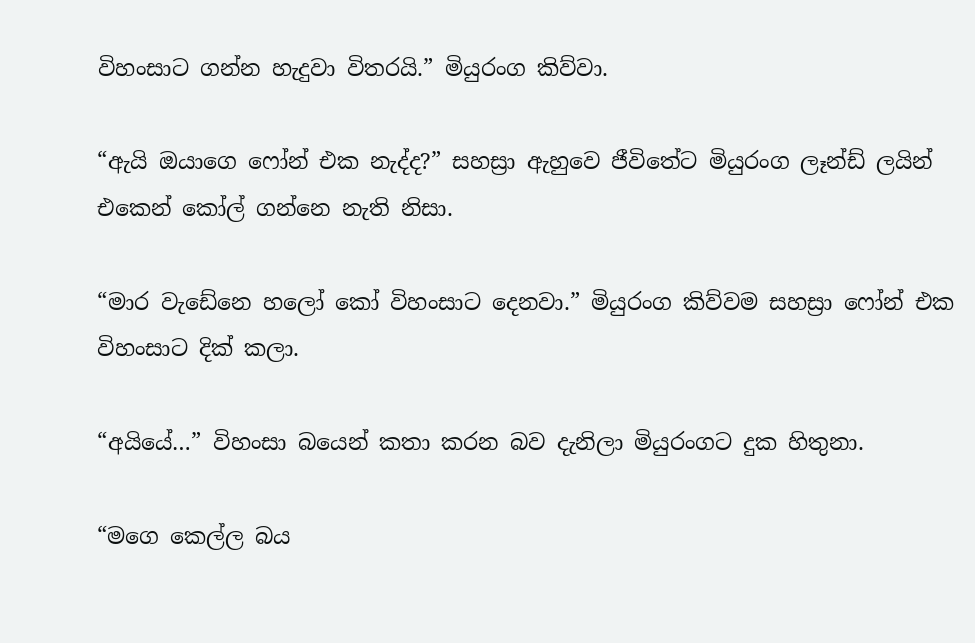විහංසාට ගන්න හැදුවා විතරයි.” මියුරංග කිව්වා.

“ඇයි ඔයාගෙ ෆෝන් එක නැද්ද?” සහස්‍රා ඇහුවෙ ජීවිතේට මියුරංග ලෑන්ඩ් ලයින් එකෙන් කෝල් ගන්නෙ නැති නිසා.

“මාර වැඩේනෙ හලෝ කෝ විහංසාට දෙනවා.” මියුරංග කිව්වම සහස්‍රා ෆෝන් එක විහංසාට දික් කලා.

“අයියේ…” විහංසා බයෙන් කතා කරන බව දැනිලා මියුරංගට දුක හිතුනා.

“මගෙ කෙල්ල බය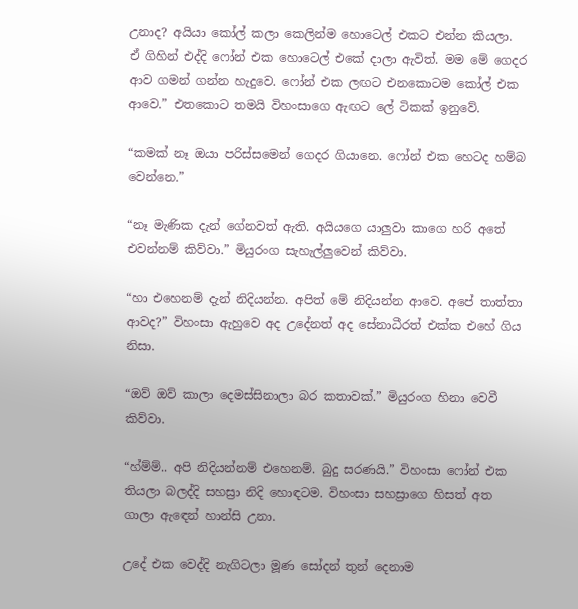උනාද? අයියා කෝල් කලා කෙලින්ම හොටෙල් එකට එන්න කියලා. ඒ ගිහින් එද්දි ෆෝන් එක හොටෙල් එකේ දාලා ඇවිත්. මම මේ ගෙදර ආව ගමන් ගන්න හැදුවෙ. ෆෝන් එක ලඟට එනකොටම කෝල් එක ආවෙ.” එතකොට තමයි විහංසාගෙ ඇඟට ලේ ටිකක් ඉනුවේ.

“කමක් නෑ ඔයා පරිස්සමෙන් ගෙදර ගියානෙ. ෆෝන් එක හෙටද හම්බ වෙන්නෙ.”

“නෑ මැණික දැන් ගේනවත් ඇති. අයියගෙ යාලුවා කාගෙ හරි අතේ එවන්නම් කිව්වා.” මියුරංග සැහැල්ලුවෙන් කිව්වා.

“හා එහෙනම් දැන් නිදියන්න. අපිත් මේ නිදියන්න ආවෙ. අපේ තාත්තා ආවද?” විහංසා ඇහුවෙ අද උදේනත් අද සේනාධීරත් එක්ක එහේ ගිය නිසා.

“ඔව් ඔව් කාලා දෙමස්සිනාලා බර කතාවක්.” මියුරංග හිනා වෙවී කිව්වා.

“හ්ම්ම්.. අපි නිදියන්නම් එහෙනම්. බුදු සරණයි.” විහංසා ෆෝන් එක තියලා බලද්දි සහස්‍රා නිදි හොඳටම. විහංසා සහස්‍රාගෙ හිසත් අත ගාලා ඇඳෙන් හාන්සි උනා.

උදේ එක වෙද්දි නැගිටලා මූණ සෝදන් තුන් දෙනාම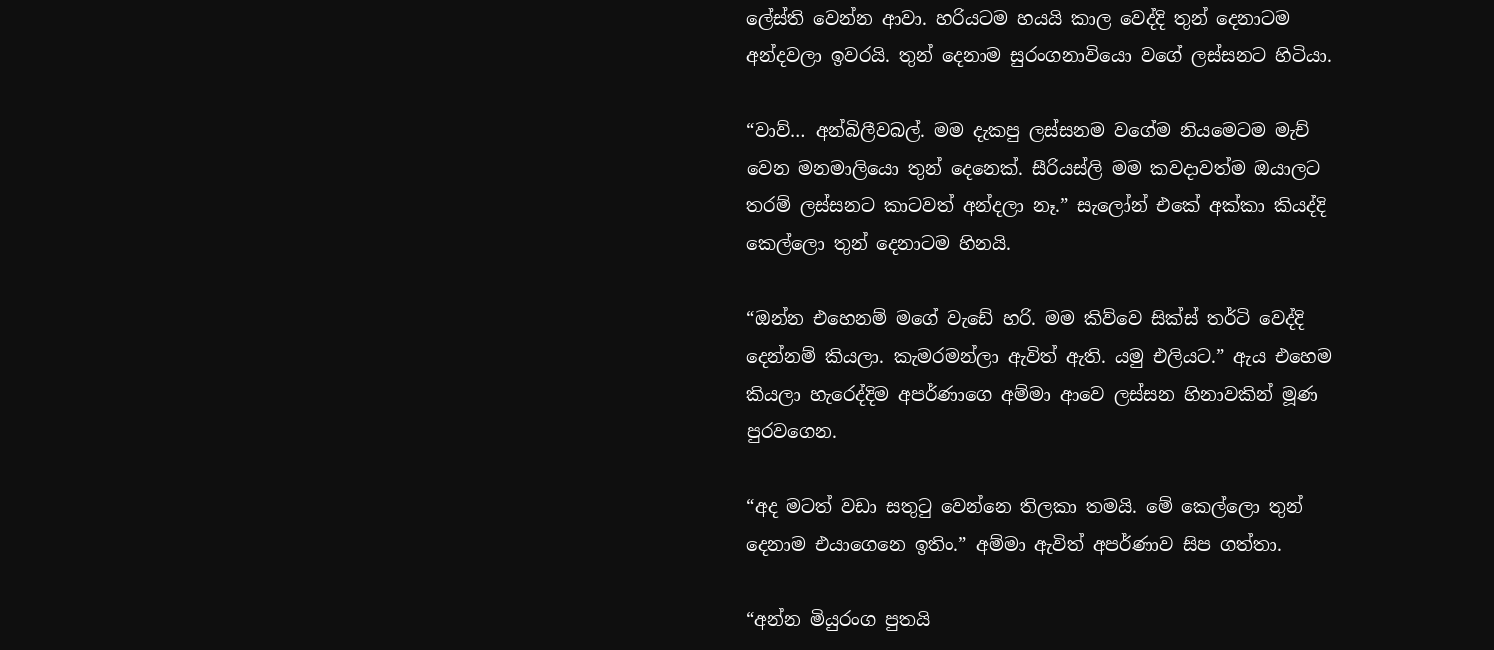ලේස්ති වෙන්න ආවා. හරියටම හයයි කාල වෙද්දි තුන් දෙනාටම අන්දවලා ඉවරයි. තුන් දෙනාම සුරංගනාවියො වගේ ලස්සනට හිටියා.

“වාව්… අන්බිලීවබල්. මම දැකපු ලස්සනම වගේම නියමෙටම මැච් වෙන මනමාලියො තුන් දෙනෙක්. සීරියස්ලි මම කවදාවත්ම ඔයාලට තරම් ලස්සනට කාටවත් අන්දලා නෑ.” සැලෝන් එකේ අක්කා කියද්දි කෙල්ලො තුන් දෙනාටම හිනයි.

“ඔන්න එහෙනම් මගේ වැඩේ හරි. මම කිව්වෙ සික්ස් තර්ටි වෙද්දි දෙන්නම් කියලා. කැමරමන්ලා ඇවිත් ඇති. යමු එලියට.” ඇය එහෙම කියලා හැරෙද්දිම අපර්ණාගෙ අම්මා ආවෙ ලස්සන හිනාවකින් මූණ පුරවගෙන.

“අද මටත් වඩා සතුටු වෙන්නෙ තිලකා තමයි. මේ කෙල්ලො තුන් දෙනාම එයාගෙනෙ ඉතිං.” අම්මා ඇවිත් අපර්ණාව සිප ගත්තා.

“අන්න මියුරංග පුතයි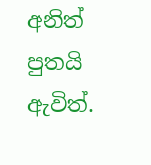අනිත් පුතයි ඇවිත්.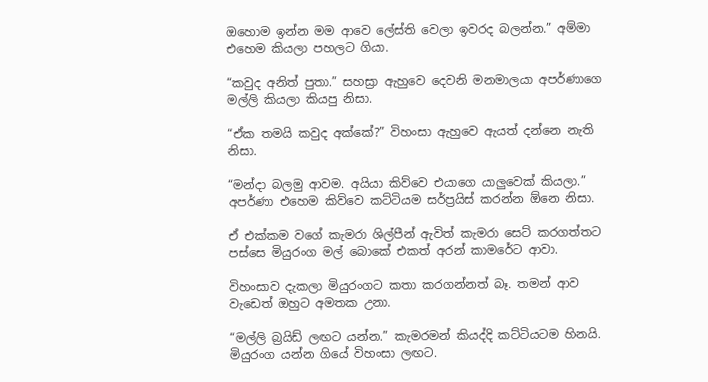ඔහොම ඉන්න මම ආවෙ ලේස්ති වෙලා ඉවරද බලන්න.” අම්මා එහෙම කියලා පහලට ගියා.

“කවුද අනිත් පුතා.” සහස්‍රා ඇහුවෙ දෙවනි මනමාලයා අපර්ණාගෙ මල්ලි කියලා කියපු නිසා.

“ඒක තමයි කවුද අක්කේ?” විහංසා ඇහුවෙ ඇයත් දන්නෙ නැති නිසා.

“මන්දා බලමු ආවම. අයියා කිව්වෙ එයාගෙ යාලුවෙක් කියලා.” අපර්ණා එහෙම කිව්වෙ කට්ටියම සර්ප්‍රයිස් කරන්න ඕනෙ නිසා.

ඒ එක්කම වගේ කැමරා ශිල්පීන් ඇවිත් කැමරා සෙට් කරගත්තට පස්සෙ මියුරංග මල් බොකේ එකත් අරන් කාමරේට ආවා.

විහංසාව දැකලා මියුරංගට කතා කරගන්නත් බෑ. තමන් ආව වැඩෙත් ඔහුට අමතක උනා.

“මල්ලි බ්‍රයිඩ් ලඟට යන්න.” කැමරමන් කියද්දි කට්ටියටම හිනයි. මියුරංග යන්න ගියේ විහංසා ලඟට.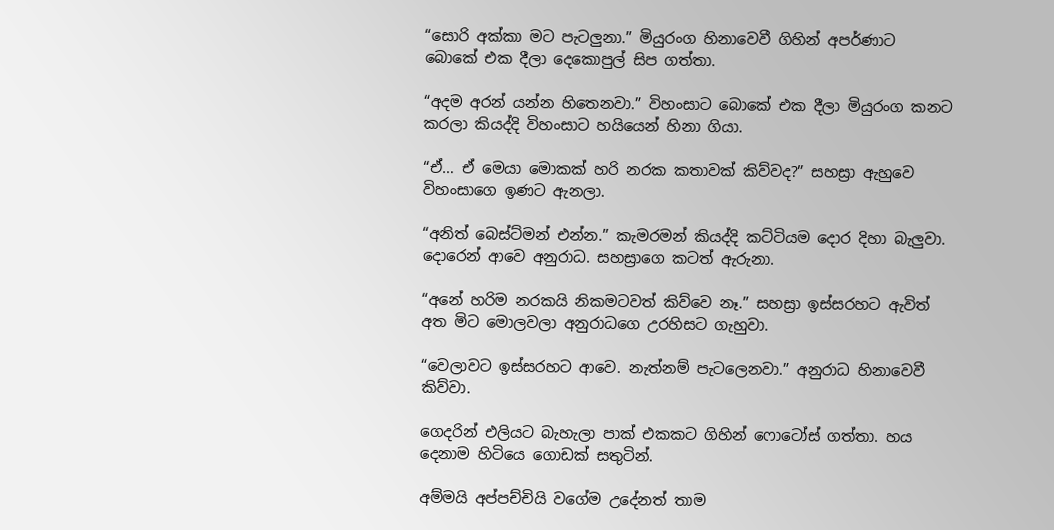“සොරි අක්කා මට පැටලුනා.” මියුරංග හිනාවෙවී ගිහින් අපර්ණාට බොකේ එක දීලා දෙකොපුල් සිප ගත්තා.

“අදම අරන් යන්න හිතෙනවා.” විහංසාට බොකේ එක දීලා මියුරංග කනට කරලා කියද්දි විහංසාට හයියෙන් හිනා ගියා.

“ඒ… ඒ මෙයා මොකක් හරි නරක කතාවක් කිව්වද?” සහස්‍රා ඇහුවෙ විහංසාගෙ ඉණට ඇනලා.

“අනිත් බෙස්ට්මන් එන්න.” කැමරමන් කියද්දි කට්ටියම දොර දිහා බැලුවා. දොරෙන් ආවෙ අනුරාධ. සහස්‍රාගෙ කටත් ඇරුනා.

“අනේ හරිම නරකයි නිකමටවත් කිව්වෙ නෑ.” සහස්‍රා ඉස්සරහට ඇවිත් අත මිට මොලවලා අනුරාධගෙ උරහිසට ගැහුවා.

“වෙලාවට ඉස්සරහට ආවෙ. නැත්නම් පැටලෙනවා.” අනුරාධ හිනාවෙවී කිව්වා.

ගෙදරින් එලියට බැහැලා පාක් එකකට ගිහින් ෆොටෝස් ගත්තා. හය දෙනාම හිටියෙ ගොඩක් සතුටින්.

අම්මයි අප්පච්චියි වගේම උදේනත් තාම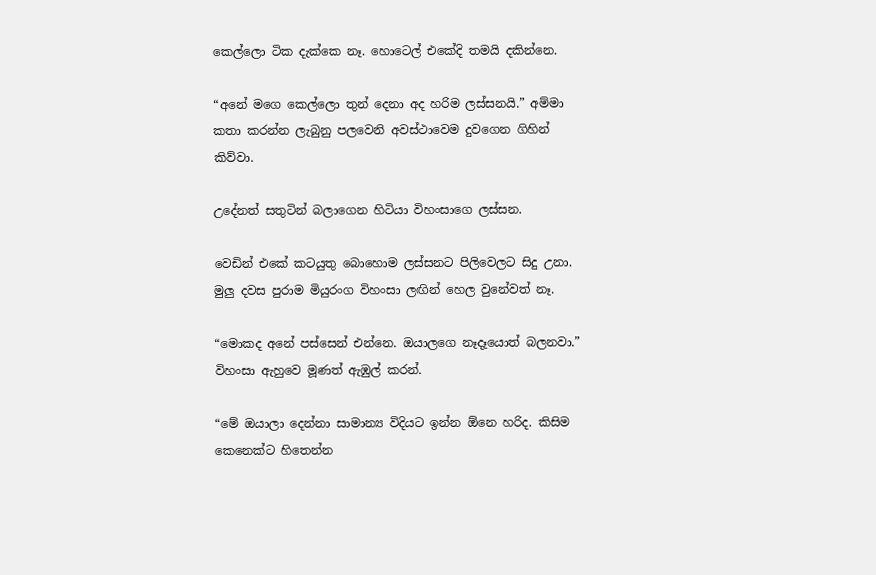කෙල්ලො ටික දැක්කෙ නෑ. හොටෙල් එකේදි තමයි දකින්නෙ.

“අනේ මගෙ කෙල්ලො තුන් දෙනා අද හරිම ලස්සනයි.” අම්මා කතා කරන්න ලැබුනු පලවෙනි අවස්ථාවෙම දුවගෙන ගිහින් කිව්වා.

උදේනත් සතුටින් බලාගෙන හිටියා විහංසාගෙ ලස්සන.

වෙඩින් එකේ කටයුතු බොහොම ලස්සනට පිලිවෙලට සිදු උනා. මුලු දවස පුරාම මියුරංග විහංසා ලඟින් හෙල වුනේවත් නෑ.

“මොකද අනේ පස්සෙන් එන්නෙ. ඔයාලගෙ නෑදෑයොත් බලනවා.” විහංසා ඇහුවෙ මූණත් ඇඹුල් කරන්.

“මේ ඔයාලා දෙන්නා සාමාන්‍ය විදියට ඉන්න ඕනෙ හරිද. කිසිම කෙනෙක්ට හිතෙන්න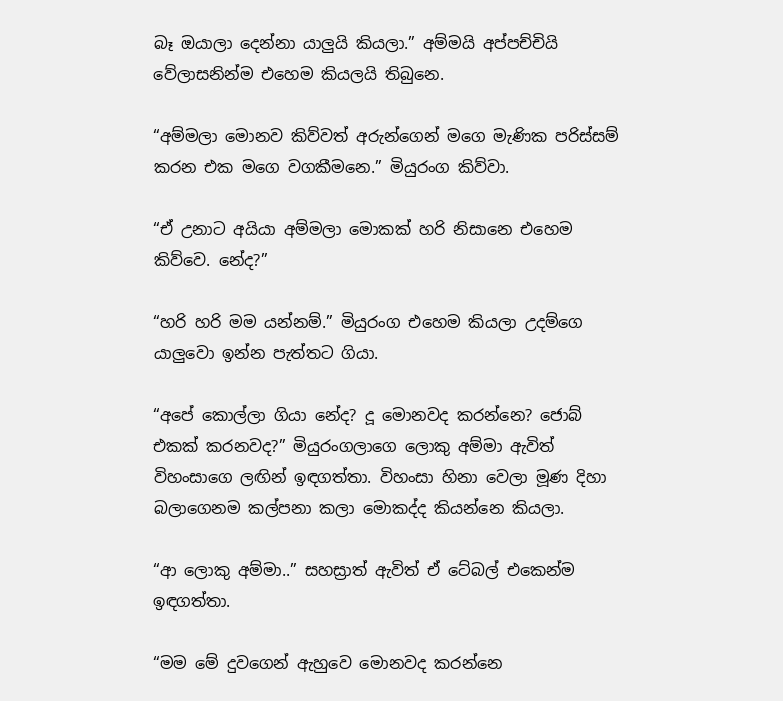බෑ ඔයාලා දෙන්නා යාලුයි කියලා.” අම්මයි අප්පච්චියි වේලාසනින්ම එහෙම කියලයි තිබුනෙ.

“අම්මලා මොනව කිව්වත් අරුන්ගෙන් මගෙ මැණික පරිස්සම් කරන එක මගෙ වගකීමනෙ.” මියුරංග කිව්වා.

“ඒ උනාට අයියා අම්මලා මොකක් හරි නිසානෙ එහෙම කිව්වෙ. නේද?”

“හරි හරි මම යන්නම්.” මියුරංග එහෙම කියලා උදම්ගෙ යාලුවො ඉන්න පැත්තට ගියා.

“අපේ කොල්ලා ගියා නේද? දූ මොනවද කරන්නෙ? ජොබ් එකක් කරනවද?” මියුරංගලාගෙ ලොකු අම්මා ඇවිත් විහංසාගෙ ලඟින් ඉඳගත්තා. විහංසා හිනා වෙලා මූණ දිහා බලාගෙනම කල්පනා කලා මොකද්ද කියන්නෙ කියලා.

“ආ ලොකු අම්මා..” සහස්‍රාත් ඇවිත් ඒ ටේබල් එකෙන්ම ඉඳගත්තා.

“මම මේ දුවගෙන් ඇහුවෙ මොනවද කරන්නෙ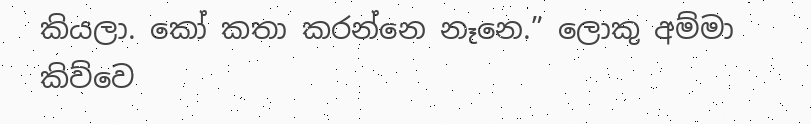කියලා. කෝ කතා කරන්නෙ නෑනෙ.” ලොකු අම්මා කිව්වෙ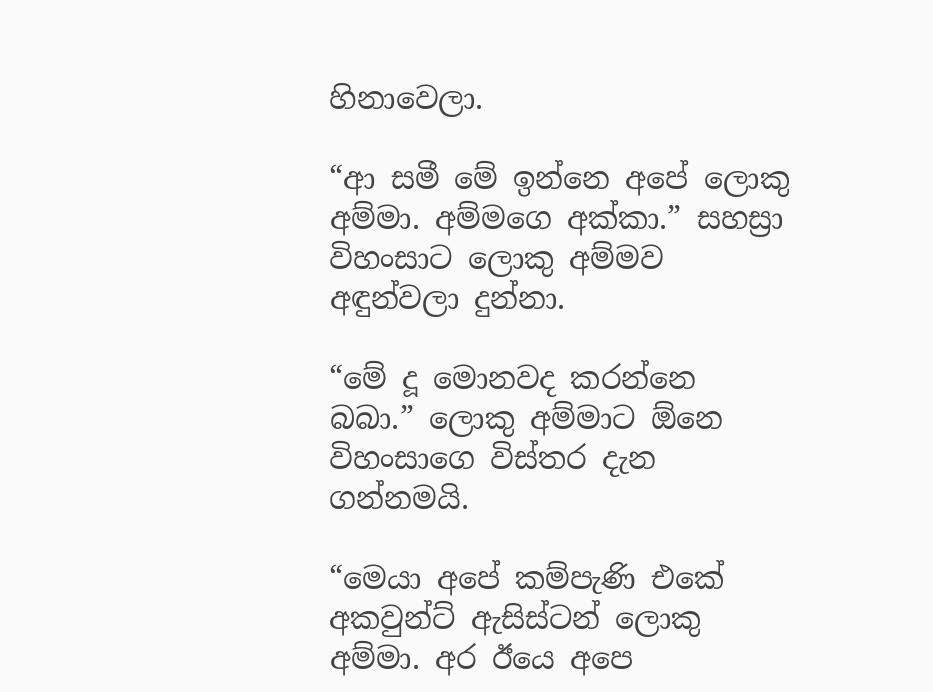හිනාවෙලා.

“ආ සමී මේ ඉන්නෙ අපේ ලොකු අම්මා. අම්මගෙ අක්කා.” සහස්‍රා විහංසාට ලොකු අම්මව අඳුන්වලා දුන්නා.

“මේ දූ මොනවද කරන්නෙ බබා.” ලොකු අම්මාට ඕනෙ විහංසාගෙ විස්තර දැන ගන්නමයි.

“මෙයා අපේ කම්පැණි එකේ අකවුන්ට් ඇසිස්ටන් ලොකු අම්මා. අර ඊයෙ අපෙ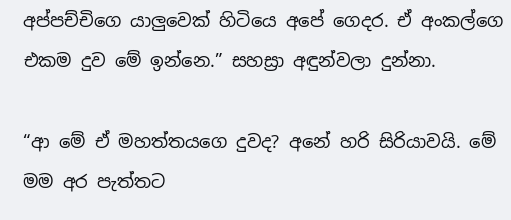අප්පච්චිගෙ යාලුවෙක් හිටියෙ අපේ ගෙදර. ඒ අංකල්ගෙ එකම දුව මේ ඉන්නෙ.” සහස්‍රා අඳුන්වලා දුන්නා.

“ආ මේ ඒ මහත්තයගෙ දුවද? අනේ හරි සිරියාවයි. මේ මම අර පැත්තට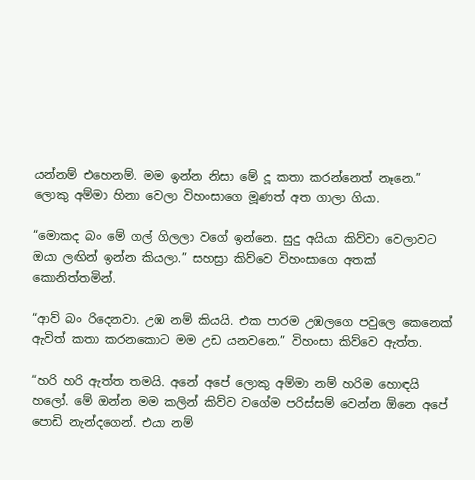යන්නම් එහෙනම්. මම ඉන්න නිසා මේ දූ කතා කරන්නෙත් නෑනෙ.” ලොකු අම්මා හිනා වෙලා විහංසාගෙ මූණත් අත ගාලා ගියා.

“මොකද බං මේ ගල් ගිලලා වගේ ඉන්නෙ. සුදු අයියා කිව්වා වෙලාවට ඔයා ලඟින් ඉන්න කියලා.” සහස්‍රා කිව්වෙ විහංසාගෙ අතක් කොනිත්තමින්.

“ආව් බං රිදෙනවා. උඹ නම් කියයි. එක පාරම උඹලගෙ පවුලෙ කෙනෙක් ඇවිත් කතා කරනකොට මම උඩ යනවනෙ.” විහංසා කිව්වෙ ඇත්ත.

“හරි හරි ඇත්ත තමයි. අනේ අපේ ලොකු අම්මා නම් හරිම හොඳයි හලෝ. මේ ඔන්න මම කලින් කිව්ව වගේම පරිස්සම් වෙන්න ඕනෙ අපේ පොඩි නැන්දගෙන්. එයා නම්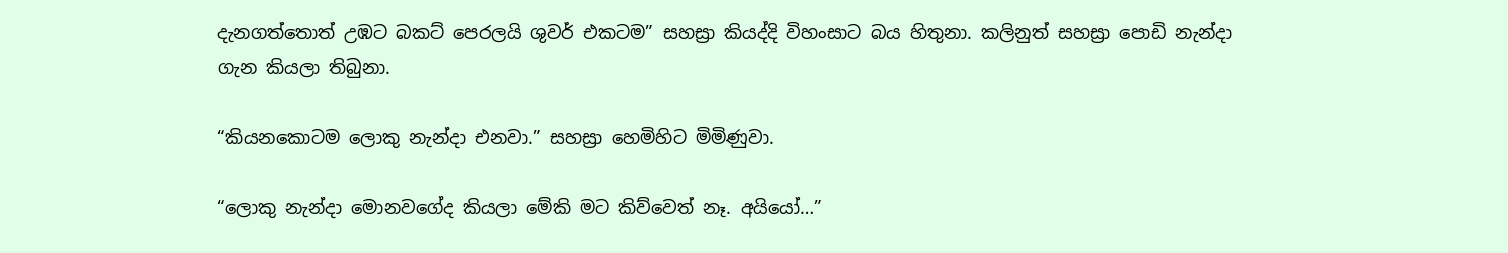දැනගත්තොත් උඹට බකට් පෙරලයි ශුවර් එකටම” සහස්‍රා කියද්දි විහංසාට බය හිතුනා. කලිනුත් සහස්‍රා පොඩි නැන්දා ගැන කියලා තිබුනා.

“කියනකොටම ලොකු නැන්දා එනවා.” සහස්‍රා හෙමිහිට මිමිණුවා.

“ලොකු නැන්දා මොනවගේද කියලා මේකි මට කිව්වෙත් නෑ. අයියෝ…”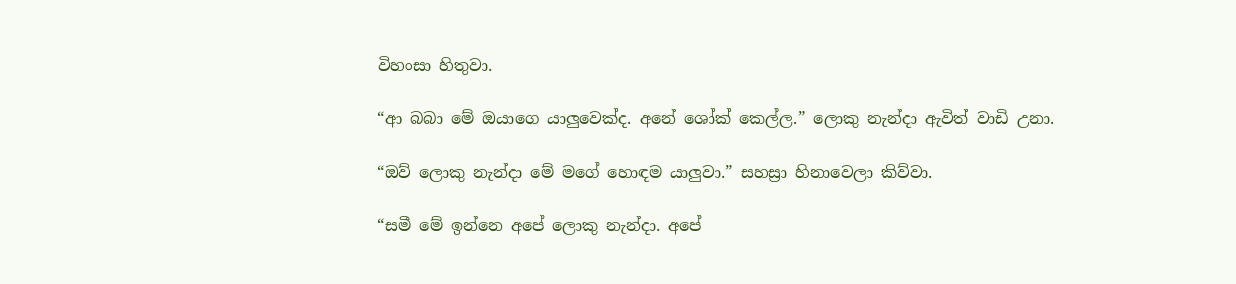විහංසා හිතුවා.

“ආ බබා මේ ඔයාගෙ යාලුවෙක්ද. අනේ ශෝක් කෙල්ල.” ලොකු නැන්දා ඇවිත් වාඩි උනා.

“ඔව් ලොකු නැන්දා මේ මගේ හොඳම යාලුවා.” සහස්‍රා හිනාවෙලා කිව්වා.

“සමී මේ ඉන්නෙ අපේ ලොකු නැන්දා. අපේ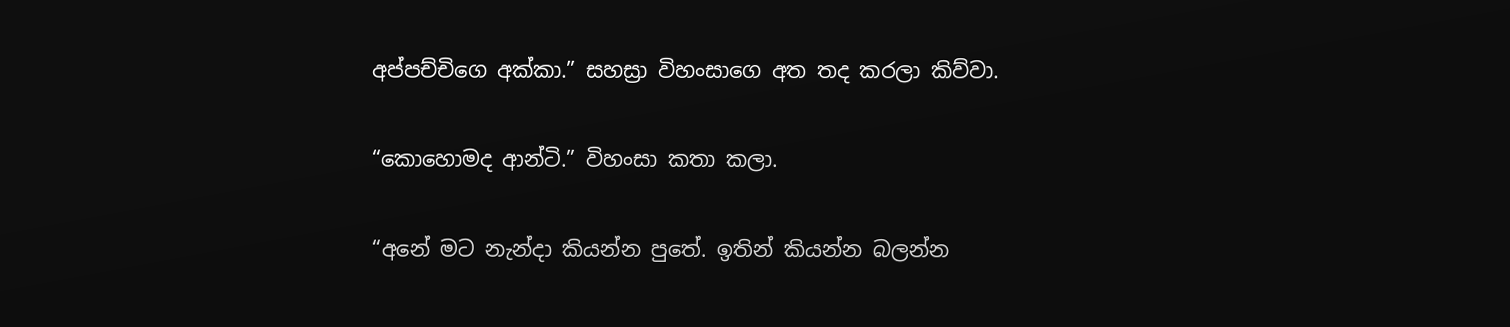අප්පච්චිගෙ අක්කා.” සහස්‍රා විහංසාගෙ අත තද කරලා කිව්වා.

“කොහොමද ආන්ටි.” විහංසා කතා කලා.

“අනේ මට නැන්දා කියන්න පුතේ. ඉතින් කියන්න බලන්න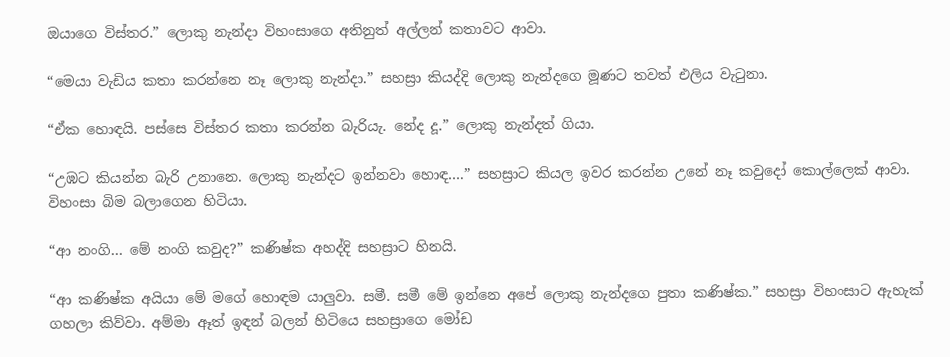ඔයාගෙ විස්තර.” ලොකු නැන්දා විහංසාගෙ අතිනුත් අල්ලන් කතාවට ආවා.

“මෙයා වැඩිය කතා කරන්නෙ නෑ ලොකු නැන්දා.” සහස්‍රා කියද්දි ලොකු නැන්දගෙ මූණට තවත් එලිය වැටුනා.

“ඒක හොඳයි. පස්සෙ විස්තර කතා කරන්න බැරියැ. නේද දූ.” ලොකු නැන්දත් ගියා.

“උඹට කියන්න බැරි උනානෙ. ලොකු නැන්දට ඉන්නවා හොඳ….” සහස්‍රාට කියල ඉවර කරන්න උනේ නෑ කවුදෝ කොල්ලෙක් ආවා. විහංසා බිම බලාගෙන හිටියා.

“ආ නංගි… මේ නංගි කවුද?” කණිෂ්ක අහද්දි සහස්‍රාට හිනයි.

“ආ කණිෂ්ක අයියා මේ මගේ හොඳම යාලුවා. සමී. සමී මේ ඉන්නෙ අපේ ලොකු නැන්දගෙ පුතා කණිෂ්ක.” සහස්‍රා විහංසාට ඇහැක් ගහලා කිව්වා. අම්මා ඈත් ඉඳන් බලන් හිටියෙ සහස්‍රාගෙ මෝඩ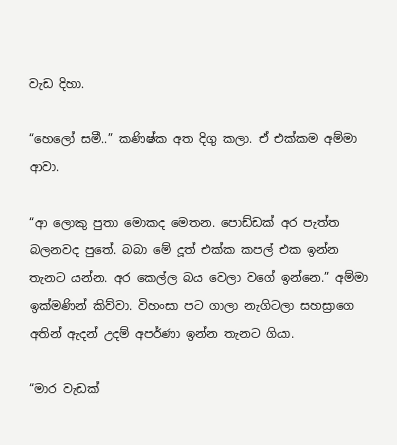වැඩ දිහා.

“හෙලෝ සමී..” කණිෂ්ක අත දිගු කලා. ඒ එක්කම අම්මා ආවා.

“ආ ලොකු පුතා මොකද මෙතන. පොඩ්ඩක් අර පැත්ත බලනවද පුතේ. බබා මේ දූත් එක්ක කපල් එක ඉන්න තැනට යන්න. අර කෙල්ල බය වෙලා වගේ ඉන්නෙ.” අම්මා ඉක්මණින් කිව්වා. විහංසා පට ගාලා නැගිටලා සහස්‍රාගෙ අතින් ඇදන් උදම් අපර්ණා ඉන්න තැනට ගියා.

“මාර වැඩක්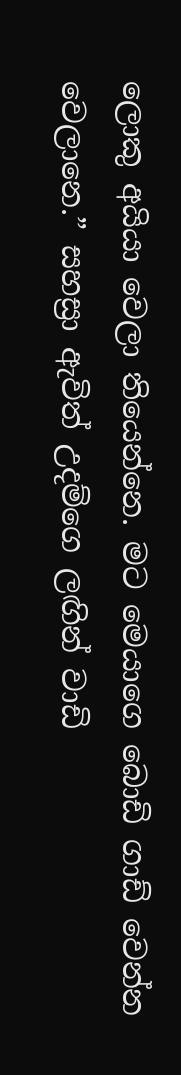ලොකු අයියා වෙලා තියෙන්නෙ. මට මෙයාගෙ බොඩි ගාඩ් වෙන්න වෙලානෙ.” සහස්‍රා ඇවිත් උදම්ගෙ ලඟින් වාඩි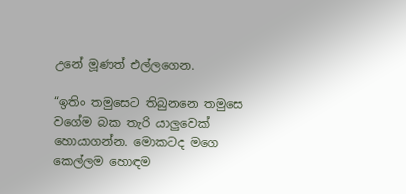උනේ මූණත් එල්ලගෙන.

“ඉතිං තමුසෙට තිබුනනෙ තමුසෙ වගේම බක තැරි යාලුවෙක් හොයාගන්න. මොකටද මගෙ කෙල්ලම හොඳම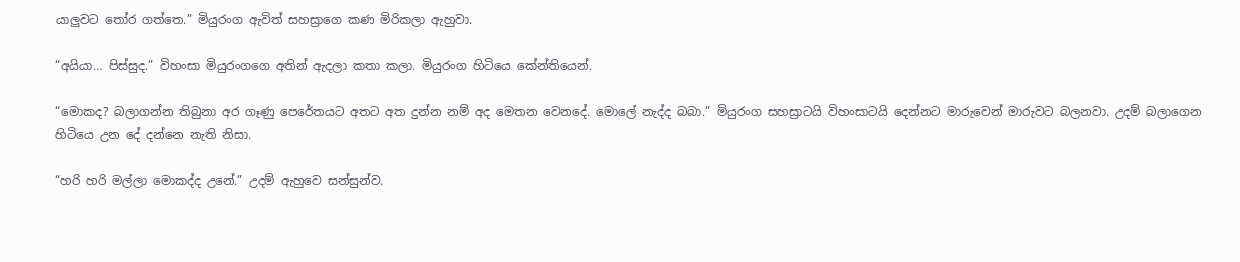යාලුවට තෝර ගත්තෙ.” මියුරංග ඇවිත් සහස්‍රාගෙ කණ මිරිකලා ඇහුවා.

“අයියා… පිස්සුද.” විහංසා මියුරංගගෙ අතින් ඇදලා කතා කලා. මියුරංග හිටියෙ කේන්තියෙන්.

“මොකද? බලාගන්න තිබුනා අර ගෑණු පෙරේතයට අතට අත දුන්න නම් අද මෙතන වෙනදේ. මොලේ නැද්ද බබා.” මියුරංග සහස්‍රාටයි විහංසාටයි දෙන්නට මාරුවෙන් මාරුවට බලනවා. උදම් බලාගෙන හිටියෙ උන දේ දන්නෙ නැති නිසා.

“හරි හරි මල්ලා මොකද්ද උනේ.” උදම් ඇහුවෙ සන්සුන්ව.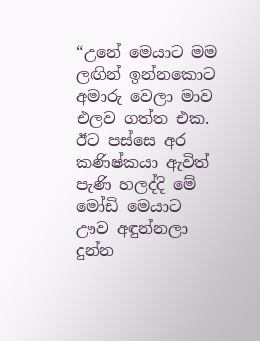“උනේ මෙයාට මම ලඟින් ඉන්නකොට අමාරු වෙලා මාව එලව ගත්ත එක. ඊට පස්සෙ අර කණිෂ්කයා ඇවිත් පැණි හලද්දි මේ මෝඩි මෙයාට ඌව අඳුන්නලා දුන්න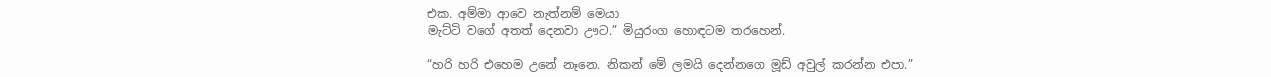එක. අම්මා ආවෙ නැත්නම් මෙයා
මැට්ටි වගේ අතත් දෙනවා ඌට.” මියුරංග හොඳටම තරහෙන්.

“හරි හරි එහෙම උනේ නෑනෙ. නිකන් මේ ලමයි දෙන්නගෙ මූඩ් අවුල් කරන්න එපා.”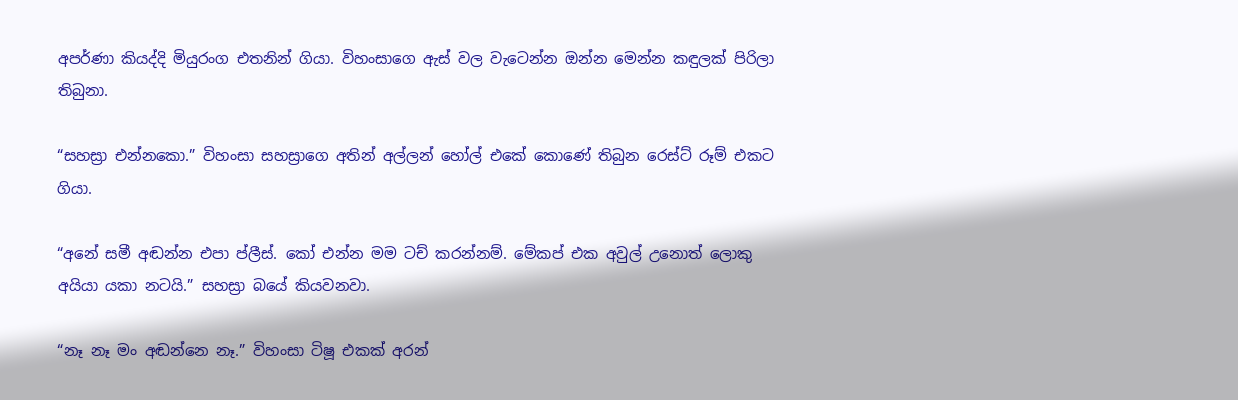අපර්ණා කියද්දි මියුරංග එතනින් ගියා. විහංසාගෙ ඇස් වල වැටෙන්න ඔන්න මෙන්න කඳුලක් පිරිලා තිබුනා.

“සහස්‍රා එන්නකො.” විහංසා සහස්‍රාගෙ අතින් අල්ලන් හෝල් එකේ කොණේ තිබුන රෙස්ට් රූම් එකට ගියා.

“අනේ සමී අඬන්න එපා ප්ලීස්. කෝ එන්න මම ටච් කරන්නම්. මේකප් එක අවුල් උනොත් ලොකු අයියා යකා නටයි.” සහස්‍රා බයේ කියවනවා.

“නෑ නෑ මං අඬන්නෙ නෑ.” විහංසා ටිෂූ එකක් අරන්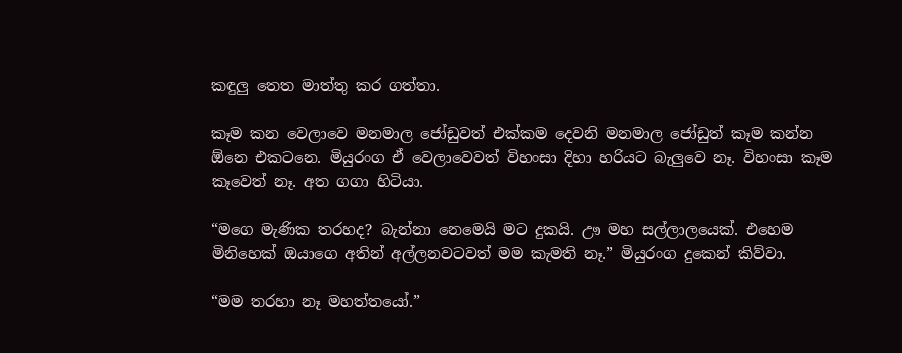කඳුලු තෙත මාත්‍තු කර ගත්තා.

කෑම කන වෙලාවෙ මනමාල ජෝඩුවත් එක්කම දෙවනි මනමාල ජෝඩුත් කෑම කන්න ඕනෙ එකටනෙ. මියුරංග ඒ වෙලාවෙවත් විහංසා දිහා හරියට බැලුවෙ නෑ. විහංසා කෑම කෑවෙත් නෑ. අත ගගා හිටියා.

“මගෙ මැණික තරහද? බැන්නා නෙමෙයි මට දුකයි. ඌ මහ සල්ලාලයෙක්. එහෙම මිනිහෙක් ඔයාගෙ අතින් අල්ලනවටවත් මම කැමති නෑ.” මියුරංග දුකෙන් කිව්වා.

“මම තරහා නෑ මහත්තයෝ.”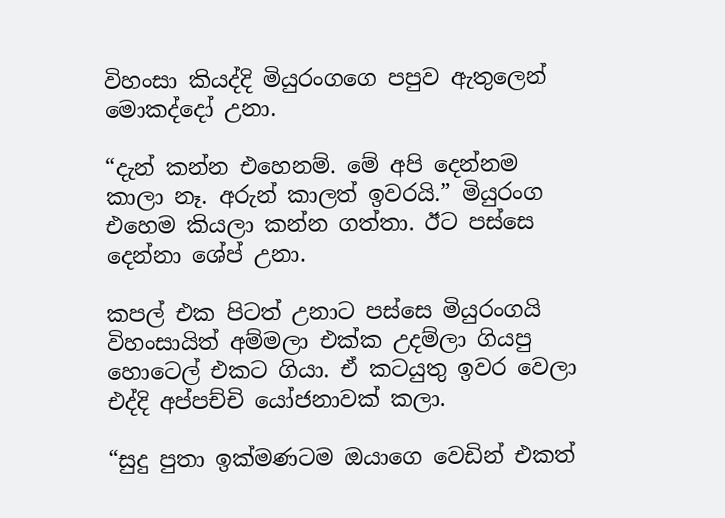විහංසා කියද්දි මියුරංගගෙ පපුව ඇතුලෙන් මොකද්දෝ උනා.

“දැන් කන්න එහෙනම්. මේ අපි දෙන්නම කාලා නෑ. අරුන් කාලත් ඉවරයි.” මියුරංග එහෙම කියලා කන්න ගත්තා. ඊට පස්සෙ දෙන්නා ශේප් උනා.

කපල් එක පිටත් උනාට පස්සෙ මියුරංගයි විහංසායිත් අම්මලා එක්ක උදම්ලා ගියපු හොටෙල් එකට ගියා. ඒ කටයුතු ඉවර වෙලා එද්දි අප්පච්චි යෝජනාවක් කලා.

“සුදු පුතා ඉක්මණටම ඔයාගෙ වෙඩින් එකත්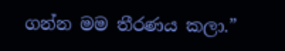ගන්න මම තීරණය කලා.”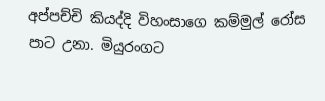අප්පච්චි කියද්දි විහංසාගෙ කම්මුල් රෝස පාට උනා. මියුරංගට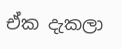ඒක දැකලා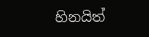හිනයිත්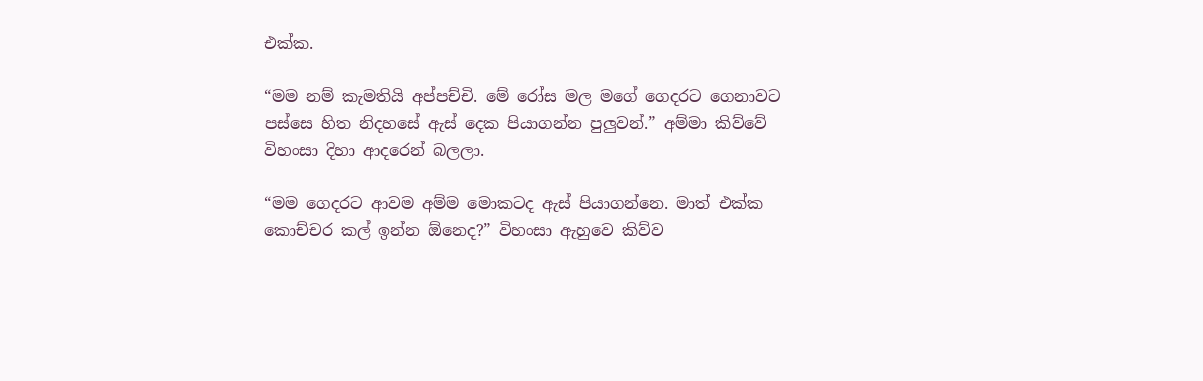එක්ක.

“මම නම් කැමතියි අප්පච්චි. මේ රෝස මල මගේ ගෙදරට ගෙනාවට පස්සෙ හිත නිදහසේ ඇස් දෙක පියාගන්න පුලුවන්.” අම්මා කිව්වේ විහංසා දිහා ආදරෙන් බලලා.

“මම ගෙදරට ආවම අම්ම මොකටද ඇස් පියාගන්නෙ. මාත් එක්ක කොච්චර කල් ඉන්න ඕනෙද?” විහංසා ඇහුවෙ කිව්ව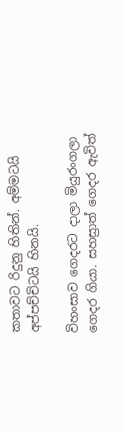කතාවට රිදුනු හිතින්. අම්මටයි අප්පච්චිටයි හිනයි.

විහංසාව ගෙදරට දාලා මියුරංගලා ගෙදර ගියා. සහස්‍රාත් ගෙදර ඇවිත්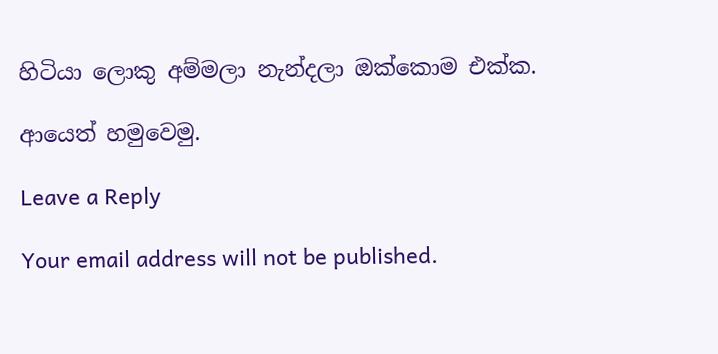හිටියා ලොකු අම්මලා නැන්දලා ඔක්කොම එක්ක.

ආයෙත් හමුවෙමු.

Leave a Reply

Your email address will not be published.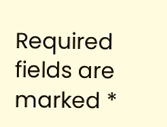Required fields are marked *